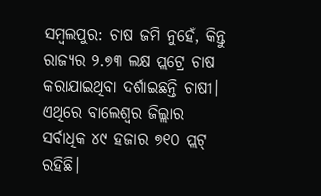ସମ୍ବଲପୁର: ଚାଷ ଜମି ନୁହେଁ, କିନ୍ତୁ ରାଜ୍ୟର ୨.୭୩ ଲକ୍ଷ ପ୍ଲଟ୍ରେ ଚାଷ କରାଯାଇଥିବା ଦର୍ଶାଇଛନ୍ତି ଚାଷୀ। ଏଥିରେ ବାଲେଶ୍ବର ଜିଲ୍ଲାର ସର୍ବାଧିକ ୪୯ ହଜାର ୭୧୦ ପ୍ଲଟ୍ ରହିଛି।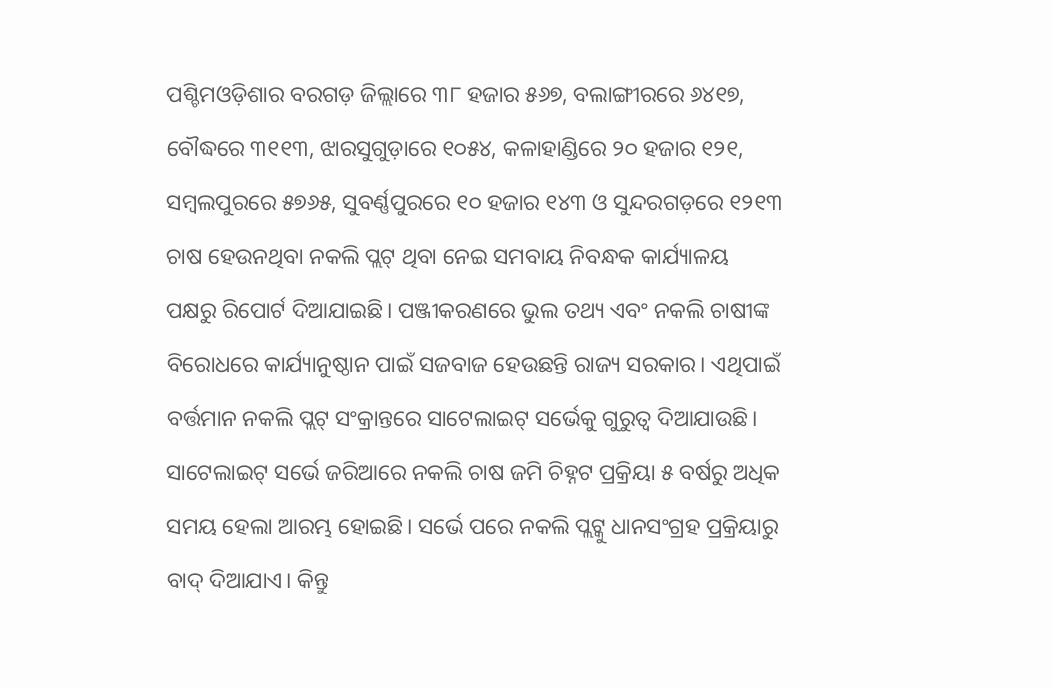ପଶ୍ଚିମଓଡ଼ିଶାର ବରଗଡ଼ ଜିଲ୍ଲାରେ ୩୮ ହଜାର ୫୬୭, ବଲାଙ୍ଗୀରରେ ୬୪୧୭, ବୌଦ୍ଧରେ ୩୧୧୩, ଝାରସୁଗୁଡ଼ାରେ ୧୦୫୪, କଳାହାଣ୍ଡିରେ ୨୦ ହଜାର ୧୨୧, ସମ୍ବଲପୁରରେ ୫୭୬୫, ସୁବର୍ଣ୍ଣପୁରରେ ୧୦ ହଜାର ୧୪୩ ଓ ସୁନ୍ଦରଗଡ଼ରେ ୧୨୧୩ ଚାଷ ହେଉନଥିବା ନକଲି ପ୍ଲଟ୍ ଥିବା ନେଇ ସମବାୟ ନିବନ୍ଧକ କାର୍ଯ୍ୟାଳୟ ପକ୍ଷରୁ ରିପୋର୍ଟ ଦିଆଯାଇଛି। ପଞ୍ଜୀକରଣରେ ଭୁଲ ତଥ୍ୟ ଏବଂ ନକଲି ଚାଷୀଙ୍କ ବିରୋଧରେ କାର୍ଯ୍ୟାନୁଷ୍ଠାନ ପାଇଁ ସଜବାଜ ହେଉଛନ୍ତି ରାଜ୍ୟ ସରକାର। ଏଥିପାଇଁ ବର୍ତ୍ତମାନ ନକଲି ପ୍ଲଟ୍ ସଂକ୍ରାନ୍ତରେ ସାଟେଲାଇଟ୍ ସର୍ଭେକୁ ଗୁରୁତ୍ବ ଦିଆଯାଉଛି। ସାଟେଲାଇଟ୍ ସର୍ଭେ ଜରିଆରେ ନକଲି ଚାଷ ଜମି ଚିହ୍ନଟ ପ୍ରକ୍ରିୟା ୫ ବର୍ଷରୁ ଅଧିକ ସମୟ ହେଲା ଆରମ୍ଭ ହୋଇଛି। ସର୍ଭେ ପରେ ନକଲି ପ୍ଲଟ୍କୁ ଧାନସଂଗ୍ରହ ପ୍ରକ୍ରିୟାରୁ ବାଦ୍ ଦିଆଯାଏ। କିନ୍ତୁ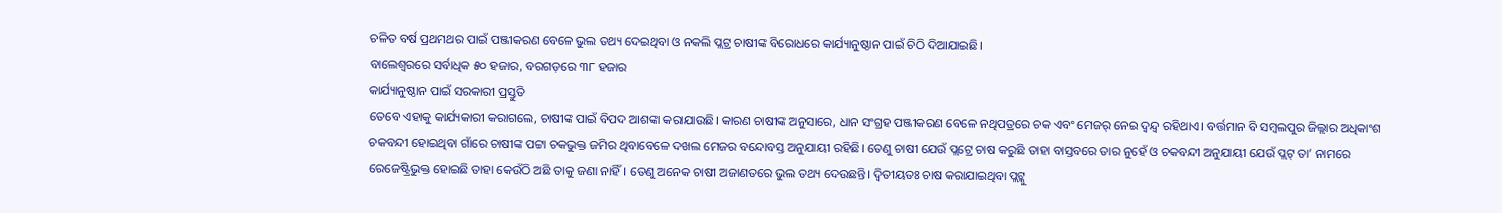ଚଳିତ ବର୍ଷ ପ୍ରଥମଥର ପାଇଁ ପଞ୍ଜୀକରଣ ବେଳେ ଭୁଲ ତଥ୍ୟ ଦେଇଥିବା ଓ ନକଲି ପ୍ଲଟ୍ର ଚାଷୀଙ୍କ ବିରୋଧରେ କାର୍ଯ୍ୟାନୁଷ୍ଠାନ ପାଇଁ ଚିଠି ଦିଆଯାଇଛି।
ବାଲେଶ୍ବରରେ ସର୍ବାଧିକ ୫୦ ହଜାର, ବରଗଡ଼ରେ ୩୮ ହଜାର
କାର୍ଯ୍ୟାନୁଷ୍ଠାନ ପାଇଁ ସରକାରୀ ପ୍ରସ୍ତୁତି
ତେବେ ଏହାକୁ କାର୍ଯ୍ୟକାରୀ କରାଗଲେ, ଚାଷୀଙ୍କ ପାଇଁ ବିପଦ ଆଶଙ୍କା କରାଯାଉଛି। କାରଣ ଚାଷୀଙ୍କ ଅନୁସାରେ, ଧାନ ସଂଗ୍ରହ ପଞ୍ଜୀକରଣ ବେଳେ ନଥିପତ୍ରରେ ଚକ ଏବଂ ମେଜର୍ ନେଇ ଦ୍ବନ୍ଦ୍ବ ରହିଥାଏ। ବର୍ତ୍ତମାନ ବି ସମ୍ବଲପୁର ଜିଲ୍ଲାର ଅଧିକାଂଶ ଚକବନ୍ଦୀ ହୋଇଥିବା ଗାଁରେ ଚାଷୀଙ୍କ ପଟ୍ଟା ଚକଭୁକ୍ତ ଜମିର ଥିବାବେଳେ ଦଖଲ ମେଜର ବନ୍ଦୋବସ୍ତ ଅନୁଯାୟୀ ରହିଛି। ତେଣୁ ଚାଷୀ ଯେଉଁ ପ୍ଲଟ୍ରେ ଚାଷ କରୁଛି ତାହା ବାସ୍ତବରେ ତାର ନୁହେଁ ଓ ଚକବନ୍ଦୀ ଅନୁଯାୟୀ ଯେଉଁ ପ୍ଲଟ୍ ତା’ ନାମରେ ରେଜେଷ୍ଟ୍ରିଭୁକ୍ତ ହୋଇଛି ତାହା କେଉଁଠି ଅଛି ତାକୁ ଜଣା ନାହିଁ। ତେଣୁ ଅନେକ ଚାଷୀ ଅଜାଣତରେ ଭୁଲ ତଥ୍ୟ ଦେଉଛନ୍ତି। ଦ୍ବିତୀୟତଃ ଚାଷ କରାଯାଇଥିବା ପ୍ଲଟ୍କୁ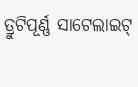ତ୍ରୁଟିପୂର୍ଣ୍ଣ ସାଟେଲାଇଟ୍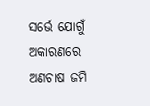ସର୍ଭେ ଯୋଗୁଁ ଅକାରଣରେ ଅଣଚାଷ ଜମି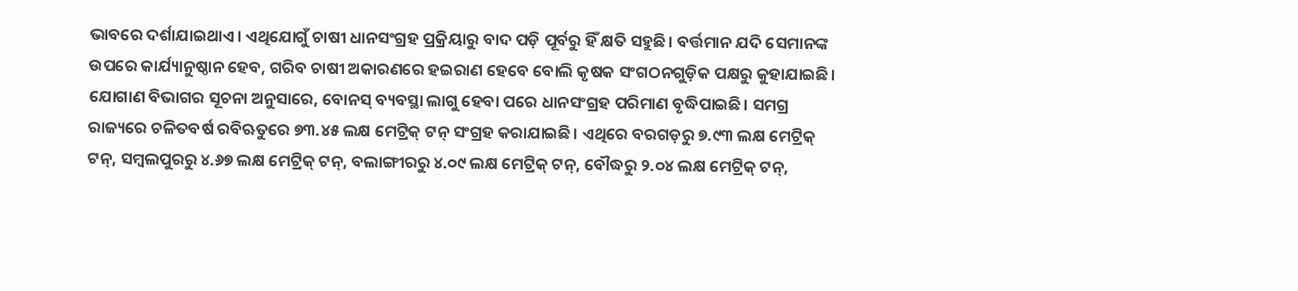ଭାବରେ ଦର୍ଶାଯାଇଥାଏ। ଏଥିଯୋଗୁଁ ଚାଷୀ ଧାନସଂଗ୍ରହ ପ୍ରକ୍ରିୟାରୁ ବାଦ ପଡ଼ି ପୂର୍ବରୁ ହିଁ କ୍ଷତି ସହୁଛି। ବର୍ତ୍ତମାନ ଯଦି ସେମାନଙ୍କ ଉପରେ କାର୍ଯ୍ୟାନୁଷ୍ଠାନ ହେବ, ଗରିବ ଚାଷୀ ଅକାରଣରେ ହଇରାଣ ହେବେ ବୋଲି କୃଷକ ସଂଗଠନଗୁଡ଼ିକ ପକ୍ଷରୁ କୁହାଯାଇଛି।
ଯୋଗାଣ ବିଭାଗର ସୂଚନା ଅନୁସାରେ, ବୋନସ୍ ବ୍ୟବସ୍ଥା ଲାଗୁ ହେବା ପରେ ଧାନସଂଗ୍ରହ ପରିମାଣ ବୃଦ୍ଧିପାଇଛି। ସମଗ୍ର ରାଜ୍ୟରେ ଚଳିତବର୍ଷ ରବିଋତୁରେ ୭୩.୪୫ ଲକ୍ଷ ମେଟ୍ରିକ୍ ଟନ୍ ସଂଗ୍ରହ କରାଯାଇଛି। ଏଥିରେ ବରଗଡ଼ରୁ ୭.୯୩ ଲକ୍ଷ ମେଟ୍ରିକ୍ ଟନ୍, ସମ୍ବଲପୁରରୁ ୪.୬୭ ଲକ୍ଷ ମେଟ୍ରିକ୍ ଟନ୍, ବଲାଙ୍ଗୀରରୁ ୪.୦୯ ଲକ୍ଷ ମେଟ୍ରିକ୍ ଟନ୍, ବୌଦ୍ଧରୁ ୨.୦୪ ଲକ୍ଷ ମେଟ୍ରିକ୍ ଟନ୍,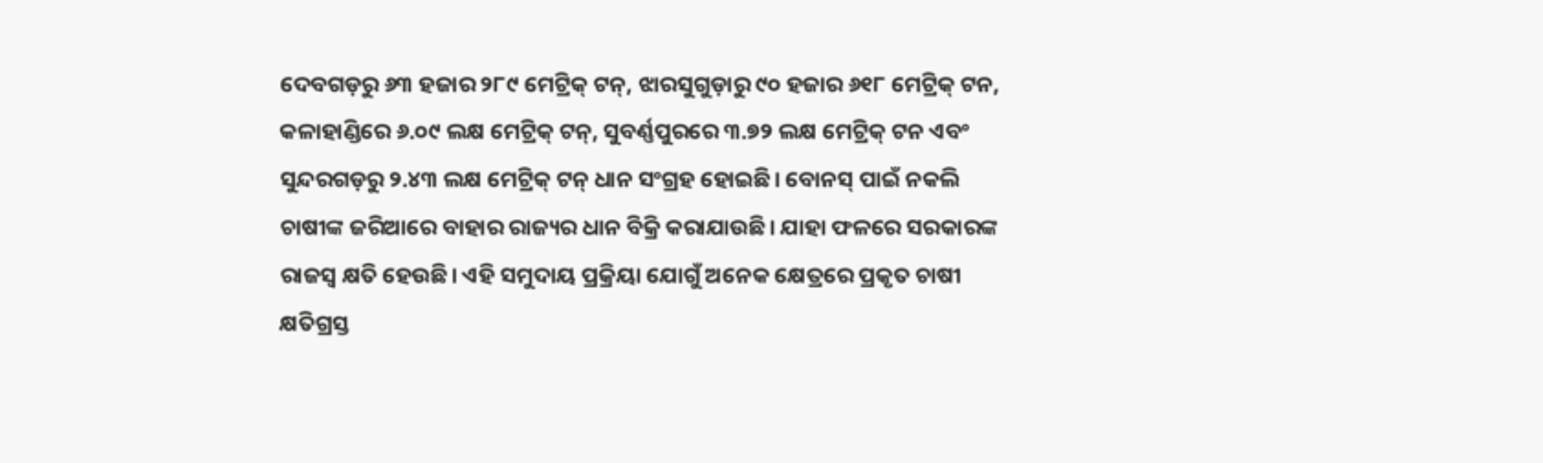ଦେବଗଡ଼ରୁ ୬୩ ହଜାର ୨୮୯ ମେଟ୍ରିକ୍ ଟନ୍, ଝାରସୁଗୁଡ଼ାରୁ ୯୦ ହଜାର ୬୧୮ ମେଟ୍ରିକ୍ ଟନ, କଳାହାଣ୍ଡିରେ ୬.୦୯ ଲକ୍ଷ ମେଟ୍ରିକ୍ ଟନ୍, ସୁବର୍ଣ୍ଣପୁରରେ ୩.୭୨ ଲକ୍ଷ ମେଟ୍ରିକ୍ ଟନ ଏବଂ ସୁନ୍ଦରଗଡ଼ରୁ ୨.୪୩ ଲକ୍ଷ ମେଟ୍ରିକ୍ ଟନ୍ ଧାନ ସଂଗ୍ରହ ହୋଇଛି। ବୋନସ୍ ପାଇଁ ନକଲି ଚାଷୀଙ୍କ ଜରିଆରେ ବାହାର ରାଜ୍ୟର ଧାନ ବିକ୍ରି କରାଯାଉଛି। ଯାହା ଫଳରେ ସରକାରଙ୍କ ରାଜସ୍ବ କ୍ଷତି ହେଉଛି। ଏହି ସମୁଦାୟ ପ୍ରକ୍ରିୟା ଯୋଗୁଁ ଅନେକ କ୍ଷେତ୍ରରେ ପ୍ରକୃତ ଚାଷୀ କ୍ଷତିଗ୍ରସ୍ତ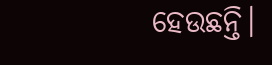ହେଉଛନ୍ତି।